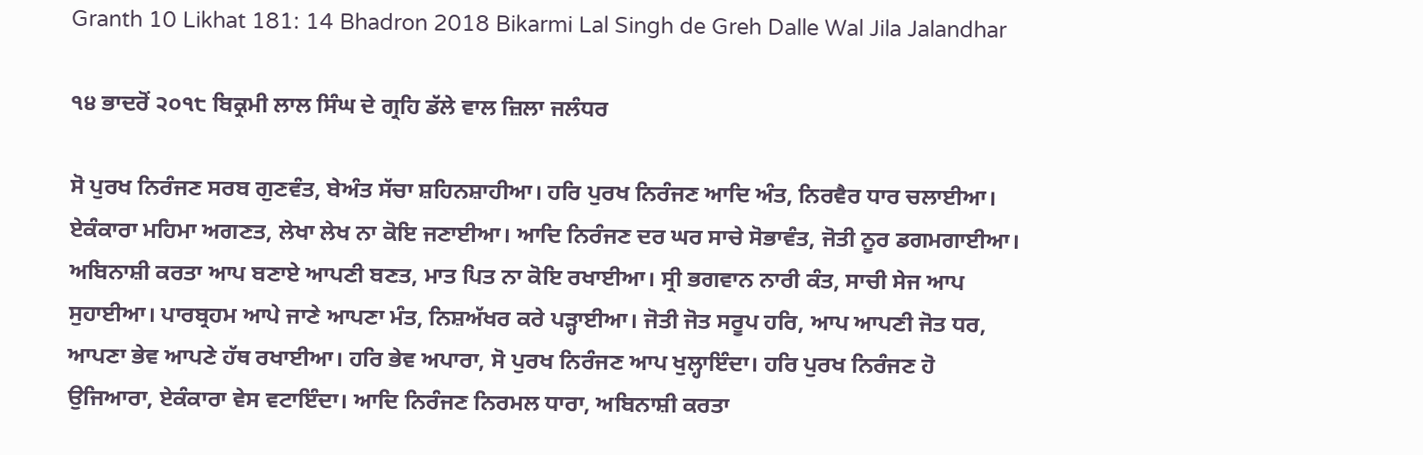Granth 10 Likhat 181: 14 Bhadron 2018 Bikarmi Lal Singh de Greh Dalle Wal Jila Jalandhar

੧੪ ਭਾਦਰੋਂ ੨੦੧੮ ਬਿਕ੍ਰਮੀ ਲਾਲ ਸਿੰਘ ਦੇ ਗ੍ਰਹਿ ਡੱਲੇ ਵਾਲ ਜ਼ਿਲਾ ਜਲੰਧਰ

ਸੋ ਪੁਰਖ ਨਿਰੰਜਣ ਸਰਬ ਗੁਣਵੰਤ, ਬੇਅੰਤ ਸੱਚਾ ਸ਼ਹਿਨਸ਼ਾਹੀਆ। ਹਰਿ ਪੁਰਖ ਨਿਰੰਜਣ ਆਦਿ ਅੰਤ, ਨਿਰਵੈਰ ਧਾਰ ਚਲਾਈਆ। ਏਕੰਕਾਰਾ ਮਹਿਮਾ ਅਗਣਤ, ਲੇਖਾ ਲੇਖ ਨਾ ਕੋਇ ਜਣਾਈਆ। ਆਦਿ ਨਿਰੰਜਣ ਦਰ ਘਰ ਸਾਚੇ ਸੋਭਾਵੰਤ, ਜੋਤੀ ਨੂਰ ਡਗਮਗਾਈਆ। ਅਬਿਨਾਸ਼ੀ ਕਰਤਾ ਆਪ ਬਣਾਏ ਆਪਣੀ ਬਣਤ, ਮਾਤ ਪਿਤ ਨਾ ਕੋਇ ਰਖਾਈਆ। ਸ੍ਰੀ ਭਗਵਾਨ ਨਾਰੀ ਕੰਤ, ਸਾਚੀ ਸੇਜ ਆਪ ਸੁਹਾਈਆ। ਪਾਰਬ੍ਰਹਮ ਆਪੇ ਜਾਣੇ ਆਪਣਾ ਮੰਤ, ਨਿਸ਼ਅੱਖਰ ਕਰੇ ਪੜ੍ਹਾਈਆ। ਜੋਤੀ ਜੋਤ ਸਰੂਪ ਹਰਿ, ਆਪ ਆਪਣੀ ਜੋਤ ਧਰ, ਆਪਣਾ ਭੇਵ ਆਪਣੇ ਹੱਥ ਰਖਾਈਆ। ਹਰਿ ਭੇਵ ਅਪਾਰਾ, ਸੋ ਪੁਰਖ ਨਿਰੰਜਣ ਆਪ ਖੁਲ੍ਹਾਇੰਦਾ। ਹਰਿ ਪੁਰਖ ਨਿਰੰਜਣ ਹੋ ਉਜਿਆਰਾ, ਏਕੰਕਾਰਾ ਵੇਸ ਵਟਾਇੰਦਾ। ਆਦਿ ਨਿਰੰਜਣ ਨਿਰਮਲ ਧਾਰਾ, ਅਬਿਨਾਸ਼ੀ ਕਰਤਾ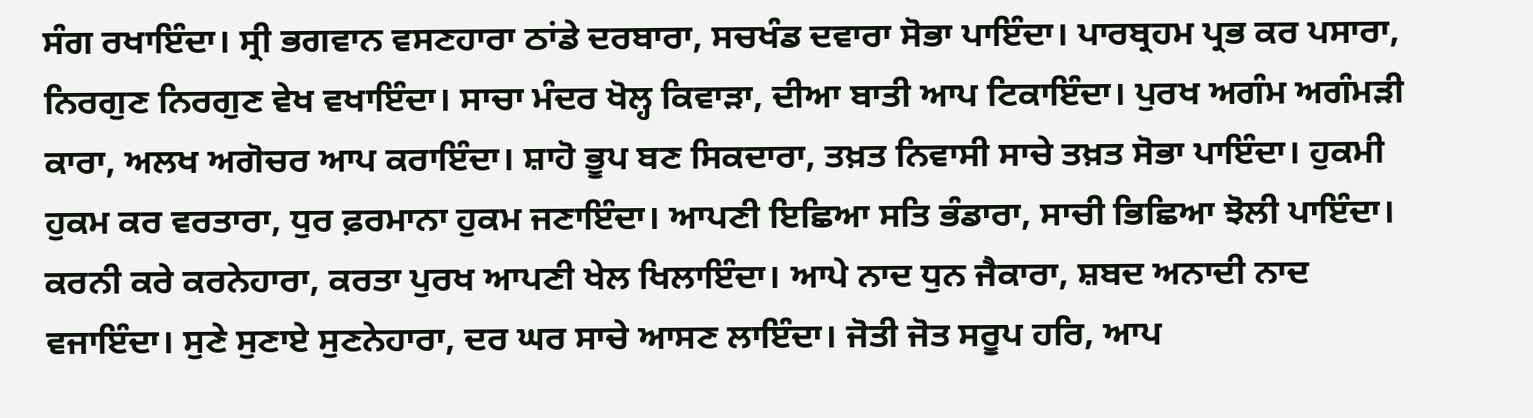ਸੰਗ ਰਖਾਇੰਦਾ। ਸ੍ਰੀ ਭਗਵਾਨ ਵਸਣਹਾਰਾ ਠਾਂਡੇ ਦਰਬਾਰਾ, ਸਚਖੰਡ ਦਵਾਰਾ ਸੋਭਾ ਪਾਇੰਦਾ। ਪਾਰਬ੍ਰਹਮ ਪ੍ਰਭ ਕਰ ਪਸਾਰਾ, ਨਿਰਗੁਣ ਨਿਰਗੁਣ ਵੇਖ ਵਖਾਇੰਦਾ। ਸਾਚਾ ਮੰਦਰ ਖੋਲ੍ਹ ਕਿਵਾੜਾ, ਦੀਆ ਬਾਤੀ ਆਪ ਟਿਕਾਇੰਦਾ। ਪੁਰਖ ਅਗੰਮ ਅਗੰਮੜੀ ਕਾਰਾ, ਅਲਖ ਅਗੋਚਰ ਆਪ ਕਰਾਇੰਦਾ। ਸ਼ਾਹੋ ਭੂਪ ਬਣ ਸਿਕਦਾਰਾ, ਤਖ਼ਤ ਨਿਵਾਸੀ ਸਾਚੇ ਤਖ਼ਤ ਸੋਭਾ ਪਾਇੰਦਾ। ਹੁਕਮੀ ਹੁਕਮ ਕਰ ਵਰਤਾਰਾ, ਧੁਰ ਫ਼ਰਮਾਨਾ ਹੁਕਮ ਜਣਾਇੰਦਾ। ਆਪਣੀ ਇਛਿਆ ਸਤਿ ਭੰਡਾਰਾ, ਸਾਚੀ ਭਿਛਿਆ ਝੋਲੀ ਪਾਇੰਦਾ। ਕਰਨੀ ਕਰੇ ਕਰਨੇਹਾਰਾ, ਕਰਤਾ ਪੁਰਖ ਆਪਣੀ ਖੇਲ ਖਿਲਾਇੰਦਾ। ਆਪੇ ਨਾਦ ਧੁਨ ਜੈਕਾਰਾ, ਸ਼ਬਦ ਅਨਾਦੀ ਨਾਦ ਵਜਾਇੰਦਾ। ਸੁਣੇ ਸੁਣਾਏ ਸੁਣਨੇਹਾਰਾ, ਦਰ ਘਰ ਸਾਚੇ ਆਸਣ ਲਾਇੰਦਾ। ਜੋਤੀ ਜੋਤ ਸਰੂਪ ਹਰਿ, ਆਪ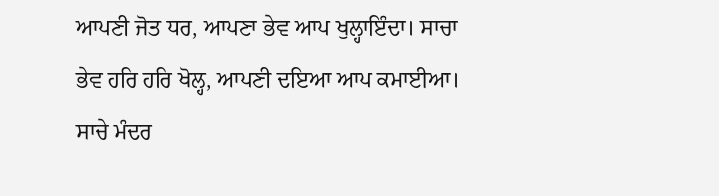ਆਪਣੀ ਜੋਤ ਧਰ, ਆਪਣਾ ਭੇਵ ਆਪ ਖੁਲ੍ਹਾਇੰਦਾ। ਸਾਚਾ ਭੇਵ ਹਰਿ ਹਰਿ ਖੋਲ੍ਹ, ਆਪਣੀ ਦਇਆ ਆਪ ਕਮਾਈਆ। ਸਾਚੇ ਮੰਦਰ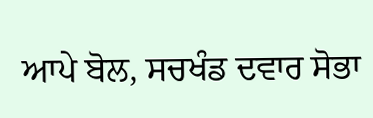ਆਪੇ ਬੋਲ, ਸਚਖੰਡ ਦਵਾਰ ਸੋਭਾ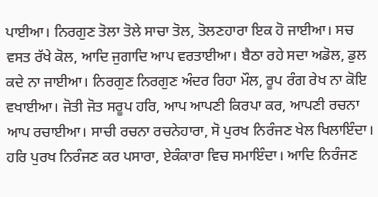ਪਾਈਆ। ਨਿਰਗੁਣ ਤੋਲਾ ਤੋਲੇ ਸਾਚਾ ਤੋਲ, ਤੋਲਣਹਾਰਾ ਇਕ ਹੋ ਜਾਈਆ। ਸਚ ਵਸਤ ਰੱਖੇ ਕੋਲ, ਆਦਿ ਜੁਗਾਦਿ ਆਪ ਵਰਤਾਈਆ। ਬੈਠਾ ਰਹੇ ਸਦਾ ਅਡੋਲ, ਡੁਲ ਕਦੇ ਨਾ ਜਾਈਆ। ਨਿਰਗੁਣ ਨਿਰਗੁਣ ਅੰਦਰ ਰਿਹਾ ਮੌਲ, ਰੂਪ ਰੰਗ ਰੇਖ ਨਾ ਕੋਇ ਵਖਾਈਆ। ਜੋਤੀ ਜੋਤ ਸਰੂਪ ਹਰਿ, ਆਪ ਆਪਣੀ ਕਿਰਪਾ ਕਰ, ਆਪਣੀ ਰਚਨਾ ਆਪ ਰਚਾਈਆ। ਸਾਚੀ ਰਚਨਾ ਰਚਨੇਹਾਰਾ, ਸੋ ਪੁਰਖ ਨਿਰੰਜਣ ਖੇਲ ਖਿਲਾਇੰਦਾ। ਹਰਿ ਪੁਰਖ ਨਿਰੰਜਣ ਕਰ ਪਸਾਰਾ, ਏਕੰਕਾਰਾ ਵਿਚ ਸਮਾਇੰਦਾ। ਆਦਿ ਨਿਰੰਜਣ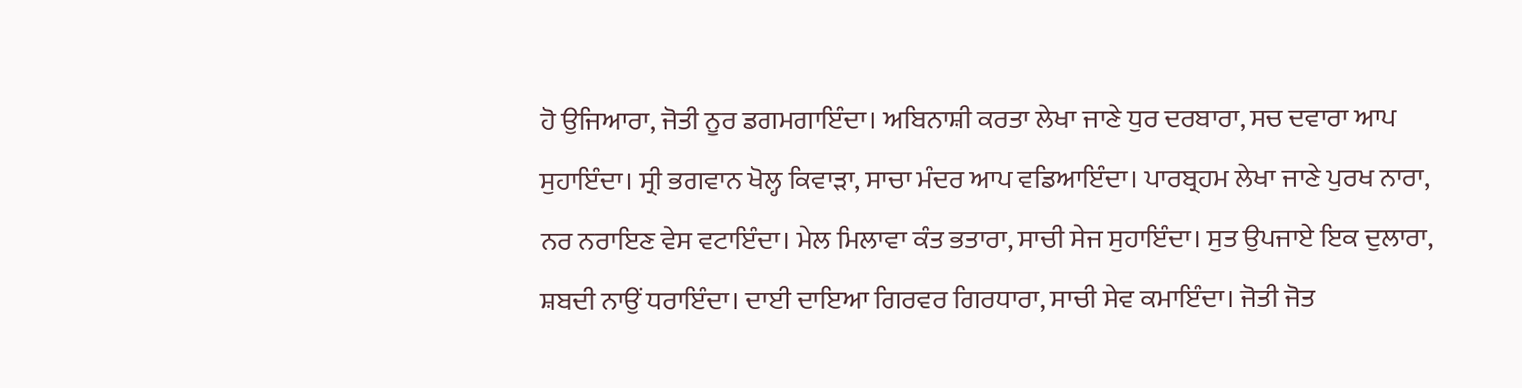ਹੋ ਉਜਿਆਰਾ, ਜੋਤੀ ਨੂਰ ਡਗਮਗਾਇੰਦਾ। ਅਬਿਨਾਸ਼ੀ ਕਰਤਾ ਲੇਖਾ ਜਾਣੇ ਧੁਰ ਦਰਬਾਰਾ, ਸਚ ਦਵਾਰਾ ਆਪ ਸੁਹਾਇੰਦਾ। ਸ੍ਰੀ ਭਗਵਾਨ ਖੋਲ੍ਹ ਕਿਵਾੜਾ, ਸਾਚਾ ਮੰਦਰ ਆਪ ਵਡਿਆਇੰਦਾ। ਪਾਰਬ੍ਰਹਮ ਲੇਖਾ ਜਾਣੇ ਪੁਰਖ ਨਾਰਾ, ਨਰ ਨਰਾਇਣ ਵੇਸ ਵਟਾਇੰਦਾ। ਮੇਲ ਮਿਲਾਵਾ ਕੰਤ ਭਤਾਰਾ, ਸਾਚੀ ਸੇਜ ਸੁਹਾਇੰਦਾ। ਸੁਤ ਉਪਜਾਏ ਇਕ ਦੁਲਾਰਾ, ਸ਼ਬਦੀ ਨਾਉਂ ਧਰਾਇੰਦਾ। ਦਾਈ ਦਾਇਆ ਗਿਰਵਰ ਗਿਰਧਾਰਾ, ਸਾਚੀ ਸੇਵ ਕਮਾਇੰਦਾ। ਜੋਤੀ ਜੋਤ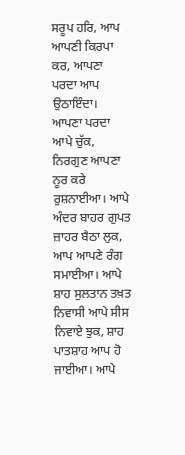ਸਰੂਪ ਹਰਿ, ਆਪ ਆਪਣੀ ਕਿਰਪਾ ਕਰ, ਆਪਣਾ ਪਰਦਾ ਆਪ ਉਠਾਇੰਦਾ। ਆਪਣਾ ਪਰਦਾ ਆਪੇ ਚੁੱਕ, ਨਿਰਗੁਣ ਆਪਣਾ ਨੂਰ ਕਰੇ ਰੁਸ਼ਨਾਈਆ। ਆਪੇ ਅੰਦਰ ਬਾਹਰ ਗੁਪਤ ਜ਼ਾਹਰ ਬੈਠਾ ਲੁਕ, ਆਪ ਆਪਣੇ ਰੰਗ ਸਮਾਈਆ। ਆਪੇ ਸ਼ਾਹ ਸੁਲਤਾਨ ਤਖ਼ਤ ਨਿਵਾਸੀ ਆਪੇ ਸੀਸ ਨਿਵਾਏ ਝੁਕ, ਸ਼ਾਹ ਪਾਤਸ਼ਾਹ ਆਪ ਹੋ ਜਾਈਆ। ਆਪੇ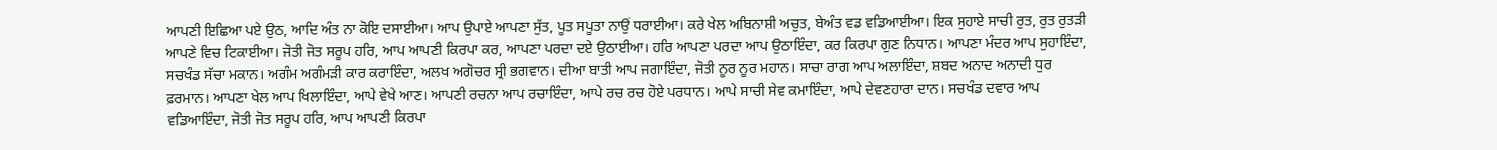ਆਪਣੀ ਇਛਿਆ ਪਏ ਉਠ, ਆਦਿ ਅੰਤ ਨਾ ਕੋਇ ਦਸਾਈਆ। ਆਪ ਉਪਾਏ ਆਪਣਾ ਸੁੱਤ, ਪੂਤ ਸਪੂਤਾ ਨਾਉਂ ਧਰਾਈਆ। ਕਰੇ ਖੇਲ ਅਬਿਨਾਸ਼ੀ ਅਚੁਤ, ਬੇਅੰਤ ਵਡ ਵਡਿਆਈਆ। ਇਕ ਸੁਹਾਏ ਸਾਚੀ ਰੁਤ, ਰੁਤ ਰੁਤੜੀ ਆਪਣੇ ਵਿਚ ਟਿਕਾਈਆ। ਜੋਤੀ ਜੋਤ ਸਰੂਪ ਹਰਿ, ਆਪ ਆਪਣੀ ਕਿਰਪਾ ਕਰ, ਆਪਣਾ ਪਰਦਾ ਦਏ ਉਠਾਈਆ। ਹਰਿ ਆਪਣਾ ਪਰਦਾ ਆਪ ਉਠਾਇੰਦਾ, ਕਰ ਕਿਰਪਾ ਗੁਣ ਨਿਧਾਨ। ਆਪਣਾ ਮੰਦਰ ਆਪ ਸੁਹਾਇੰਦਾ, ਸਚਖੰਡ ਸੱਚਾ ਮਕਾਨ। ਅਗੰਮ ਅਗੰਮੜੀ ਕਾਰ ਕਰਾਇੰਦਾ, ਅਲਖ ਅਗੋਚਰ ਸ੍ਰੀ ਭਗਵਾਨ। ਦੀਆ ਬਾਤੀ ਆਪ ਜਗਾਇੰਦਾ, ਜੋਤੀ ਨੂਰ ਨੂਰ ਮਹਾਨ। ਸਾਚਾ ਰਾਗ ਆਪ ਅਲਾਇੰਦਾ, ਸ਼ਬਦ ਅਨਾਦ ਅਨਾਦੀ ਧੁਰ ਫ਼ਰਮਾਨ। ਆਪਣਾ ਖੇਲ ਆਪ ਖਿਲਾਇੰਦਾ, ਆਪੇ ਵੇਖੇ ਆਣ। ਆਪਣੀ ਰਚਨਾ ਆਪ ਰਚਾਇੰਦਾ, ਆਪੇ ਰਚ ਰਚ ਹੋਏ ਪਰਧਾਨ। ਆਪੇ ਸਾਚੀ ਸੇਵ ਕਮਾਇੰਦਾ, ਆਪੇ ਦੇਵਣਹਾਰਾ ਦਾਨ। ਸਚਖੰਡ ਦਵਾਰ ਆਪ ਵਡਿਆਇੰਦਾ, ਜੋਤੀ ਜੋਤ ਸਰੂਪ ਹਰਿ, ਆਪ ਆਪਣੀ ਕਿਰਪਾ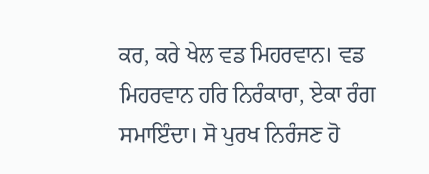ਕਰ, ਕਰੇ ਖੇਲ ਵਡ ਮਿਹਰਵਾਨ। ਵਡ ਮਿਹਰਵਾਨ ਹਰਿ ਨਿਰੰਕਾਰਾ, ਏਕਾ ਰੰਗ ਸਮਾਇੰਦਾ। ਸੋ ਪੁਰਖ ਨਿਰੰਜਣ ਹੋ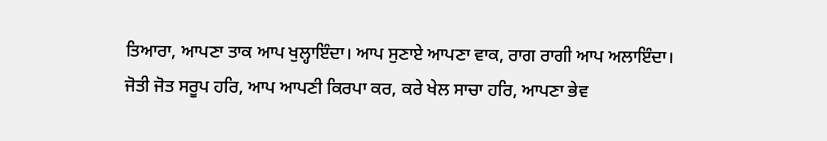ਤਿਆਰਾ, ਆਪਣਾ ਤਾਕ ਆਪ ਖੁਲ੍ਹਾਇੰਦਾ। ਆਪ ਸੁਣਾਏ ਆਪਣਾ ਵਾਕ, ਰਾਗ ਰਾਗੀ ਆਪ ਅਲਾਇੰਦਾ। ਜੋਤੀ ਜੋਤ ਸਰੂਪ ਹਰਿ, ਆਪ ਆਪਣੀ ਕਿਰਪਾ ਕਰ, ਕਰੇ ਖੇਲ ਸਾਚਾ ਹਰਿ, ਆਪਣਾ ਭੇਵ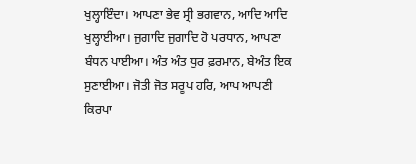ਖੁਲ੍ਹਾਇੰਦਾ। ਆਪਣਾ ਭੇਵ ਸ੍ਰੀ ਭਗਵਾਨ, ਆਦਿ ਆਦਿ ਖੁਲ੍ਹਾਈਆ। ਜੁਗਾਦਿ ਜੁਗਾਦਿ ਹੋ ਪਰਧਾਨ, ਆਪਣਾ ਬੰਧਨ ਪਾਈਆ। ਅੰਤ ਅੰਤ ਧੁਰ ਫ਼ਰਮਾਨ, ਬੇਅੰਤ ਇਕ ਸੁਣਾਈਆ। ਜੋਤੀ ਜੋਤ ਸਰੂਪ ਹਰਿ, ਆਪ ਆਪਣੀ ਕਿਰਪਾ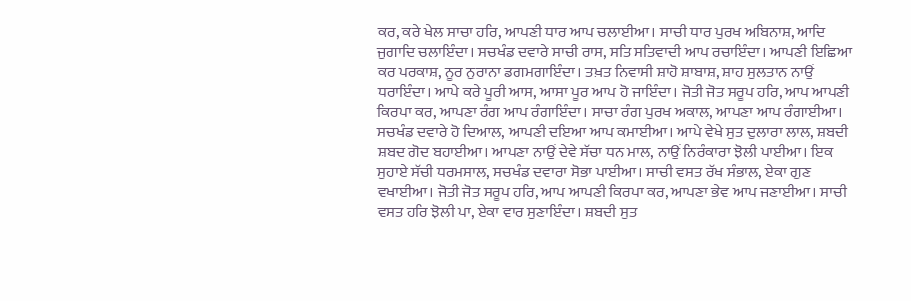ਕਰ, ਕਰੇ ਖੇਲ ਸਾਚਾ ਹਰਿ, ਆਪਣੀ ਧਾਰ ਆਪ ਚਲਾਈਆ। ਸਾਚੀ ਧਾਰ ਪੁਰਖ ਅਬਿਨਾਸ਼, ਆਦਿ ਜੁਗਾਦਿ ਚਲਾਇੰਦਾ। ਸਚਖੰਡ ਦਵਾਰੇ ਸਾਚੀ ਰਾਸ, ਸਤਿ ਸਤਿਵਾਦੀ ਆਪ ਰਚਾਇੰਦਾ। ਆਪਣੀ ਇਛਿਆ ਕਰ ਪਰਕਾਸ਼, ਨੂਰ ਨੁਰਾਨਾ ਡਗਮਗਾਇੰਦਾ। ਤਖ਼ਤ ਨਿਵਾਸੀ ਸ਼ਾਹੋ ਸ਼ਾਬਾਸ਼, ਸ਼ਾਹ ਸੁਲਤਾਨ ਨਾਉਂ ਧਰਾਇੰਦਾ। ਆਪੇ ਕਰੇ ਪੂਰੀ ਆਸ, ਆਸਾ ਪੂਰ ਆਪ ਹੋ ਜਾਇੰਦਾ। ਜੋਤੀ ਜੋਤ ਸਰੂਪ ਹਰਿ, ਆਪ ਆਪਣੀ ਕਿਰਪਾ ਕਰ, ਆਪਣਾ ਰੰਗ ਆਪ ਰੰਗਾਇੰਦਾ। ਸਾਚਾ ਰੰਗ ਪੁਰਖ ਅਕਾਲ, ਆਪਣਾ ਆਪ ਰੰਗਾਈਆ। ਸਚਖੰਡ ਦਵਾਰੇ ਹੋ ਦਿਆਲ, ਆਪਣੀ ਦਇਆ ਆਪ ਕਮਾਈਆ। ਆਪੇ ਵੇਖੇ ਸੁਤ ਦੁਲਾਰਾ ਲਾਲ, ਸ਼ਬਦੀ ਸ਼ਬਦ ਗੋਦ ਬਹਾਈਆ। ਆਪਣਾ ਨਾਉਂ ਦੇਵੇ ਸੱਚਾ ਧਨ ਮਾਲ, ਨਾਉਂ ਨਿਰੰਕਾਰਾ ਝੋਲੀ ਪਾਈਆ। ਇਕ ਸੁਹਾਏ ਸੱਚੀ ਧਰਮਸਾਲ, ਸਚਖੰਡ ਦਵਾਰਾ ਸੋਭਾ ਪਾਈਆ। ਸਾਚੀ ਵਸਤ ਰੱਖ ਸੰਭਾਲ, ਏਕਾ ਗੁਣ ਵਖਾਈਆ। ਜੋਤੀ ਜੋਤ ਸਰੂਪ ਹਰਿ, ਆਪ ਆਪਣੀ ਕਿਰਪਾ ਕਰ, ਆਪਣਾ ਭੇਵ ਆਪ ਜਣਾਈਆ। ਸਾਚੀ ਵਸਤ ਹਰਿ ਝੋਲੀ ਪਾ, ਏਕਾ ਵਾਰ ਸੁਣਾਇੰਦਾ। ਸ਼ਬਦੀ ਸੁਤ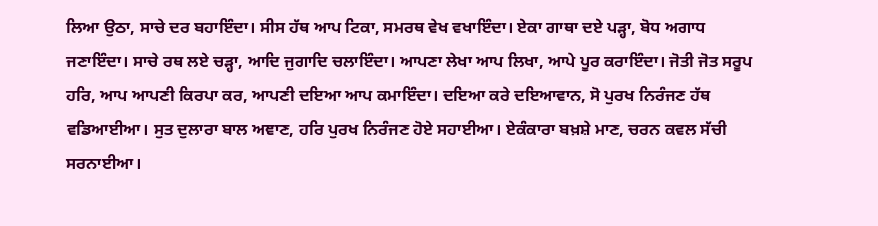ਲਿਆ ਉਠਾ, ਸਾਚੇ ਦਰ ਬਹਾਇੰਦਾ। ਸੀਸ ਹੱਥ ਆਪ ਟਿਕਾ, ਸਮਰਥ ਵੇਖ ਵਖਾਇੰਦਾ। ਏਕਾ ਗਾਥਾ ਦਏ ਪੜ੍ਹਾ, ਬੋਧ ਅਗਾਧ ਜਣਾਇੰਦਾ। ਸਾਚੇ ਰਥ ਲਏ ਚੜ੍ਹਾ, ਆਦਿ ਜੁਗਾਦਿ ਚਲਾਇੰਦਾ। ਆਪਣਾ ਲੇਖਾ ਆਪ ਲਿਖਾ, ਆਪੇ ਪੂਰ ਕਰਾਇੰਦਾ। ਜੋਤੀ ਜੋਤ ਸਰੂਪ ਹਰਿ, ਆਪ ਆਪਣੀ ਕਿਰਪਾ ਕਰ, ਆਪਣੀ ਦਇਆ ਆਪ ਕਮਾਇੰਦਾ। ਦਇਆ ਕਰੇ ਦਇਆਵਾਨ, ਸੋ ਪੁਰਖ ਨਿਰੰਜਣ ਹੱਥ ਵਡਿਆਈਆ। ਸੁਤ ਦੁਲਾਰਾ ਬਾਲ ਅਞਾਣ, ਹਰਿ ਪੁਰਖ ਨਿਰੰਜਣ ਹੋਏ ਸਹਾਈਆ। ਏਕੰਕਾਰਾ ਬਖ਼ਸ਼ੇ ਮਾਣ, ਚਰਨ ਕਵਲ ਸੱਚੀ ਸਰਨਾਈਆ।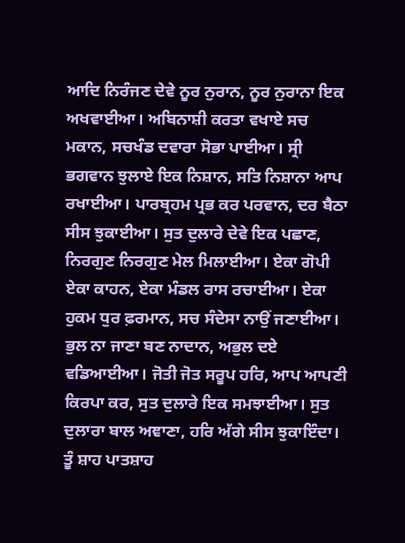ਆਦਿ ਨਿਰੰਜਣ ਦੇਵੇ ਨੂਰ ਨੁਰਾਨ, ਨੂਰ ਨੁਰਾਨਾ ਇਕ ਅਖਵਾਈਆ। ਅਬਿਨਾਸ਼ੀ ਕਰਤਾ ਵਖਾਏ ਸਚ ਮਕਾਨ, ਸਚਖੰਡ ਦਵਾਰਾ ਸੋਭਾ ਪਾਈਆ। ਸ੍ਰੀ ਭਗਵਾਨ ਝੁਲਾਏ ਇਕ ਨਿਸ਼ਾਨ, ਸਤਿ ਨਿਸ਼ਾਨਾ ਆਪ ਰਖਾਈਆ। ਪਾਰਬ੍ਰਹਮ ਪ੍ਰਭ ਕਰ ਪਰਵਾਨ, ਦਰ ਬੈਠਾ ਸੀਸ ਝੁਕਾਈਆ। ਸੁਤ ਦੁਲਾਰੇ ਦੇਵੇ ਇਕ ਪਛਾਣ, ਨਿਰਗੁਣ ਨਿਰਗੁਣ ਮੇਲ ਮਿਲਾਈਆ। ਏਕਾ ਗੋਪੀ ਏਕਾ ਕਾਹਨ, ਏਕਾ ਮੰਡਲ ਰਾਸ ਰਚਾਈਆ। ਏਕਾ ਹੁਕਮ ਧੁਰ ਫ਼ਰਮਾਨ, ਸਚ ਸੰਦੇਸਾ ਨਾਉਂ ਜਣਾਈਆ। ਭੁਲ ਨਾ ਜਾਣਾ ਬਣ ਨਾਦਾਨ, ਅਭੁਲ ਦਏ ਵਡਿਆਈਆ। ਜੋਤੀ ਜੋਤ ਸਰੂਪ ਹਰਿ, ਆਪ ਆਪਣੀ ਕਿਰਪਾ ਕਰ, ਸੁਤ ਦੁਲਾਰੇ ਇਕ ਸਮਝਾਈਆ। ਸੁਤ ਦੁਲਾਰਾ ਬਾਲ ਅਞਾਣਾ, ਹਰਿ ਅੱਗੇ ਸੀਸ ਝੁਕਾਇੰਦਾ। ਤੂੰ ਸ਼ਾਹ ਪਾਤਸ਼ਾਹ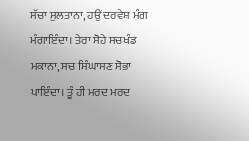ਸੱਚਾ ਸੁਲਤਾਨਾ, ਹਉਂ ਦਰਵੇਸ਼ ਮੰਗ ਮੰਗਾਇੰਦਾ। ਤੇਰਾ ਸੋਹੇ ਸਚਖੰਡ ਮਕਾਨਾ, ਸਚ ਸਿੰਘਾਸਣ ਸੋਭਾ ਪਾਇੰਦਾ। ਤੂੰ ਹੀ ਮਰਦ ਮਰਦ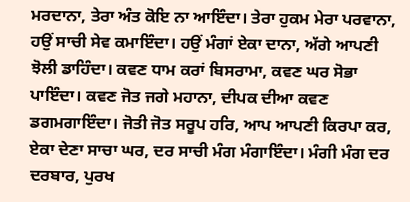ਮਰਦਾਨਾ, ਤੇਰਾ ਅੰਤ ਕੋਇ ਨਾ ਆਇੰਦਾ। ਤੇਰਾ ਹੁਕਮ ਮੇਰਾ ਪਰਵਾਨਾ, ਹਉਂ ਸਾਚੀ ਸੇਵ ਕਮਾਇੰਦਾ। ਹਉਂ ਮੰਗਾਂ ਏਕਾ ਦਾਨਾ, ਅੱਗੇ ਆਪਣੀ ਝੋਲੀ ਡਾਹਿੰਦਾ। ਕਵਣ ਧਾਮ ਕਰਾਂ ਬਿਸਰਾਮਾ, ਕਵਣ ਘਰ ਸੋਭਾ ਪਾਇੰਦਾ। ਕਵਣ ਜੋਤ ਜਗੇ ਮਹਾਨਾ, ਦੀਪਕ ਦੀਆ ਕਵਣ ਡਗਮਗਾਇੰਦਾ। ਜੋਤੀ ਜੋਤ ਸਰੂਪ ਹਰਿ, ਆਪ ਆਪਣੀ ਕਿਰਪਾ ਕਰ, ਏਕਾ ਦੇਣਾ ਸਾਚਾ ਘਰ, ਦਰ ਸਾਚੀ ਮੰਗ ਮੰਗਾਇੰਦਾ। ਮੰਗੀ ਮੰਗ ਦਰ ਦਰਬਾਰ, ਪੁਰਖ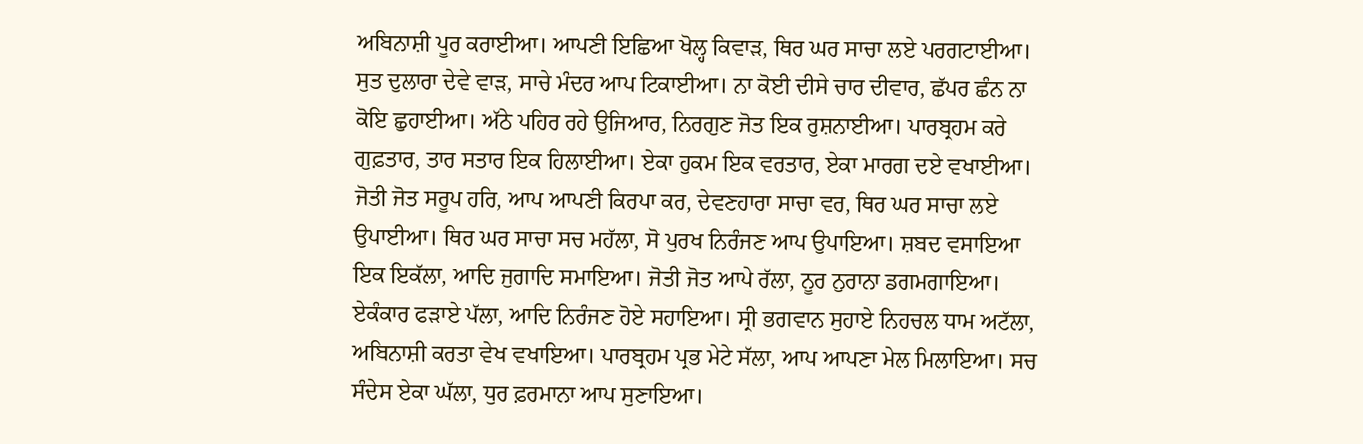ਅਬਿਨਾਸ਼ੀ ਪੂਰ ਕਰਾਈਆ। ਆਪਣੀ ਇਛਿਆ ਖੋਲ੍ਹ ਕਿਵਾੜ, ਥਿਰ ਘਰ ਸਾਚਾ ਲਏ ਪਰਗਟਾਈਆ। ਸੁਤ ਦੁਲਾਰਾ ਦੇਵੇ ਵਾੜ, ਸਾਚੇ ਮੰਦਰ ਆਪ ਟਿਕਾਈਆ। ਨਾ ਕੋਈ ਦੀਸੇ ਚਾਰ ਦੀਵਾਰ, ਛੱਪਰ ਛੰਨ ਨਾ ਕੋਇ ਛੁਹਾਈਆ। ਅੱਠੇ ਪਹਿਰ ਰਹੇ ਉਜਿਆਰ, ਨਿਰਗੁਣ ਜੋਤ ਇਕ ਰੁਸ਼ਨਾਈਆ। ਪਾਰਬ੍ਰਹਮ ਕਰੇ ਗੁਫ਼ਤਾਰ, ਤਾਰ ਸਤਾਰ ਇਕ ਹਿਲਾਈਆ। ਏਕਾ ਹੁਕਮ ਇਕ ਵਰਤਾਰ, ਏਕਾ ਮਾਰਗ ਦਏ ਵਖਾਈਆ। ਜੋਤੀ ਜੋਤ ਸਰੂਪ ਹਰਿ, ਆਪ ਆਪਣੀ ਕਿਰਪਾ ਕਰ, ਦੇਵਣਹਾਰਾ ਸਾਚਾ ਵਰ, ਥਿਰ ਘਰ ਸਾਚਾ ਲਏ ਉਪਾਈਆ। ਥਿਰ ਘਰ ਸਾਚਾ ਸਚ ਮਹੱਲਾ, ਸੋ ਪੁਰਖ ਨਿਰੰਜਣ ਆਪ ਉਪਾਇਆ। ਸ਼ਬਦ ਵਸਾਇਆ ਇਕ ਇਕੱਲਾ, ਆਦਿ ਜੁਗਾਦਿ ਸਮਾਇਆ। ਜੋਤੀ ਜੋਤ ਆਪੇ ਰੱਲਾ, ਨੂਰ ਨੁਰਾਨਾ ਡਗਮਗਾਇਆ। ਏਕੰਕਾਰ ਫੜਾਏ ਪੱਲਾ, ਆਦਿ ਨਿਰੰਜਣ ਹੋਏ ਸਹਾਇਆ। ਸ੍ਰੀ ਭਗਵਾਨ ਸੁਹਾਏ ਨਿਹਚਲ ਧਾਮ ਅਟੱਲਾ, ਅਬਿਨਾਸ਼ੀ ਕਰਤਾ ਵੇਖ ਵਖਾਇਆ। ਪਾਰਬ੍ਰਹਮ ਪ੍ਰਭ ਮੇਟੇ ਸੱਲਾ, ਆਪ ਆਪਣਾ ਮੇਲ ਮਿਲਾਇਆ। ਸਚ ਸੰਦੇਸ ਏਕਾ ਘੱਲਾ, ਧੁਰ ਫ਼ਰਮਾਨਾ ਆਪ ਸੁਣਾਇਆ।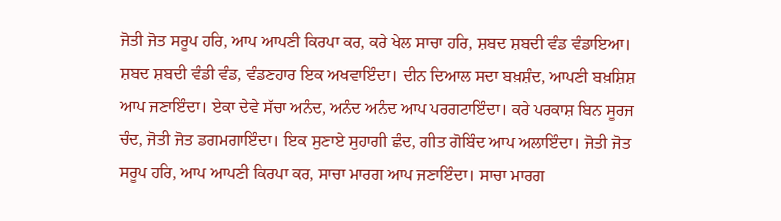ਜੋਤੀ ਜੋਤ ਸਰੂਪ ਹਰਿ, ਆਪ ਆਪਣੀ ਕਿਰਪਾ ਕਰ, ਕਰੇ ਖੇਲ ਸਾਚਾ ਹਰਿ, ਸ਼ਬਦ ਸ਼ਬਦੀ ਵੰਡ ਵੰਡਾਇਆ। ਸ਼ਬਦ ਸ਼ਬਦੀ ਵੰਡੀ ਵੰਡ, ਵੰਡਣਹਾਰ ਇਕ ਅਖਵਾਇੰਦਾ। ਦੀਨ ਦਿਆਲ ਸਦਾ ਬਖ਼ਸ਼ੰਦ, ਆਪਣੀ ਬਖ਼ਸ਼ਿਸ਼ ਆਪ ਜਣਾਇੰਦਾ। ਏਕਾ ਦੇਵੇ ਸੱਚਾ ਅਨੰਦ, ਅਨੰਦ ਅਨੰਦ ਆਪ ਪਰਗਟਾਇੰਦਾ। ਕਰੇ ਪਰਕਾਸ਼ ਬਿਨ ਸੂਰਜ ਚੰਦ, ਜੋਤੀ ਜੋਤ ਡਗਮਗਾਇੰਦਾ। ਇਕ ਸੁਣਾਏ ਸੁਹਾਗੀ ਛੰਦ, ਗੀਤ ਗੋਬਿੰਦ ਆਪ ਅਲਾਇੰਦਾ। ਜੋਤੀ ਜੋਤ ਸਰੂਪ ਹਰਿ, ਆਪ ਆਪਣੀ ਕਿਰਪਾ ਕਰ, ਸਾਚਾ ਮਾਰਗ ਆਪ ਜਣਾਇੰਦਾ। ਸਾਚਾ ਮਾਰਗ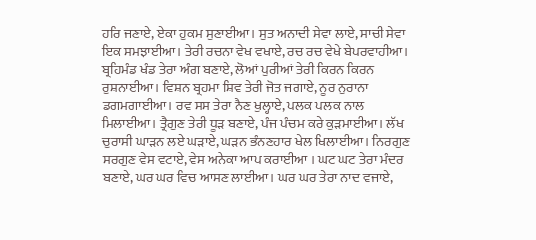ਹਰਿ ਜਣਾਏ, ਏਕਾ ਹੁਕਮ ਸੁਣਾਈਆ। ਸੁਤ ਅਨਾਦੀ ਸੇਵਾ ਲਾਏ, ਸਾਚੀ ਸੇਵਾ ਇਕ ਸਮਝਾਈਆ। ਤੇਰੀ ਰਚਨਾ ਵੇਖ ਵਖਾਏ, ਰਚ ਰਚ ਵੇਖੇ ਬੇਪਰਵਾਹੀਆ। ਬ੍ਰਹਿਮੰਡ ਖੰਡ ਤੇਰਾ ਅੰਗ ਬਣਾਏ, ਲੋਆਂ ਪੁਰੀਆਂ ਤੇਰੀ ਕਿਰਨ ਕਿਰਨ ਰੁਸ਼ਨਾਈਆ। ਵਿਸ਼ਨ ਬ੍ਰਹਮਾ ਸ਼ਿਵ ਤੇਰੀ ਜੋਤ ਜਗਾਏ, ਨੂਰ ਨੁਰਾਨਾ ਡਗਮਗਾਈਆ। ਰਵ ਸਸ ਤੇਰਾ ਨੈਣ ਖੁਲ੍ਹਾਏ, ਪਲਕ ਪਲਕ ਨਾਲ ਮਿਲਾਈਆ। ਤ੍ਰੈਗੁਣ ਤੇਰੀ ਧੂੜ ਬਣਾਏ, ਪੰਜ ਪੰਚਮ ਕਰੇ ਕੁੜਮਾਈਆ। ਲੱਖ ਚੁਰਾਸੀ ਘਾੜਨ ਲਏ ਘੜਾਏ, ਘੜਨ ਭੰਨਣਹਾਰ ਖੇਲ ਖਿਲਾਈਆ। ਨਿਰਗੁਣ ਸਰਗੁਣ ਵੇਸ ਵਟਾਏ, ਵੇਸ ਅਨੇਕਾ ਆਪ ਕਰਾਈਆ । ਘਟ ਘਟ ਤੇਰਾ ਮੰਦਰ ਬਣਾਏ, ਘਰ ਘਰ ਵਿਚ ਆਸਣ ਲਾਈਆ। ਘਰ ਘਰ ਤੇਰਾ ਨਾਦ ਵਜਾਏ,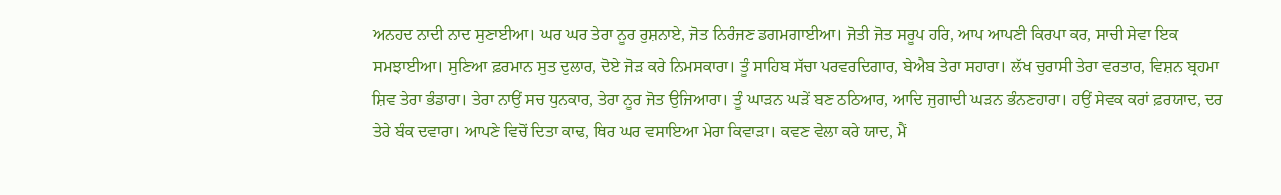ਅਨਹਦ ਨਾਦੀ ਨਾਦ ਸੁਣਾਈਆ। ਘਰ ਘਰ ਤੇਰਾ ਨੂਰ ਰੁਸ਼ਨਾਏ, ਜੋਤ ਨਿਰੰਜਣ ਡਗਮਗਾਈਆ। ਜੋਤੀ ਜੋਤ ਸਰੂਪ ਹਰਿ, ਆਪ ਆਪਣੀ ਕਿਰਪਾ ਕਰ, ਸਾਚੀ ਸੇਵਾ ਇਕ ਸਮਝਾਈਆ। ਸੁਣਿਆ ਫ਼ਰਮਾਨ ਸੁਤ ਦੁਲਾਰ, ਦੋਏ ਜੋੜ ਕਰੇ ਨਿਮਸਕਾਰਾ। ਤੂੰ ਸਾਹਿਬ ਸੱਚਾ ਪਰਵਰਦਿਗਾਰ, ਬੇਐਬ ਤੇਰਾ ਸਹਾਰਾ। ਲੱਖ ਚੁਰਾਸੀ ਤੇਰਾ ਵਰਤਾਰ, ਵਿਸ਼ਨ ਬ੍ਰਹਮਾ ਸ਼ਿਵ ਤੇਰਾ ਭੰਡਾਰਾ। ਤੇਰਾ ਨਾਉਂ ਸਚ ਧੁਨਕਾਰ, ਤੇਰਾ ਨੂਰ ਜੋਤ ਉਜਿਆਰਾ। ਤੂੰ ਘਾੜਨ ਘੜੇਂ ਬਣ ਠਠਿਆਰ, ਆਦਿ ਜੁਗਾਦੀ ਘੜਨ ਭੰਨਣਹਾਰਾ। ਹਉਂ ਸੇਵਕ ਕਰਾਂ ਫ਼ਰਯਾਦ, ਦਰ ਤੇਰੇ ਬੰਕ ਦਵਾਰਾ। ਆਪਣੇ ਵਿਚੋਂ ਦਿਤਾ ਕਾਢ, ਥਿਰ ਘਰ ਵਸਾਇਆ ਮੇਰਾ ਕਿਵਾੜਾ। ਕਵਣ ਵੇਲਾ ਕਰੇ ਯਾਦ, ਮੈਂ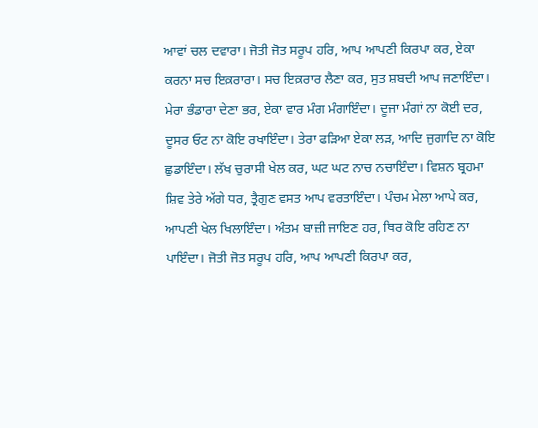ਆਵਾਂ ਚਲ ਦਵਾਰਾ। ਜੋਤੀ ਜੋਤ ਸਰੂਪ ਹਰਿ, ਆਪ ਆਪਣੀ ਕਿਰਪਾ ਕਰ, ਏਕਾ ਕਰਨਾ ਸਚ ਇਕ਼ਰਾਰਾ। ਸਚ ਇਕ਼ਰਾਰ ਲੈਣਾ ਕਰ, ਸੁਤ ਸ਼ਬਦੀ ਆਪ ਜਣਾਇੰਦਾ। ਮੇਰਾ ਭੰਡਾਰਾ ਦੇਣਾ ਭਰ, ਏਕਾ ਵਾਰ ਮੰਗ ਮੰਗਾਇੰਦਾ। ਦੂਜਾ ਮੰਗਾਂ ਨਾ ਕੋਈ ਦਰ, ਦੂਸਰ ਓਟ ਨਾ ਕੋਇ ਰਖਾਇੰਦਾ। ਤੇਰਾ ਫੜਿਆ ਏਕਾ ਲੜ, ਆਦਿ ਜੁਗਾਦਿ ਨਾ ਕੋਇ ਛੁਡਾਇੰਦਾ। ਲੱਖ ਚੁਰਾਸੀ ਖੇਲ ਕਰ, ਘਟ ਘਟ ਨਾਚ ਨਚਾਇੰਦਾ। ਵਿਸ਼ਨ ਬ੍ਰਹਮਾ ਸ਼ਿਵ ਤੇਰੇ ਅੱਗੇ ਧਰ, ਤ੍ਰੈਗੁਣ ਵਸਤ ਆਪ ਵਰਤਾਇੰਦਾ। ਪੰਚਮ ਮੇਲਾ ਆਪੇ ਕਰ, ਆਪਣੀ ਖੇਲ ਖਿਲਾਇੰਦਾ। ਅੰਤਮ ਬਾਜ਼ੀ ਜਾਇਣ ਹਰ, ਥਿਰ ਕੋਇ ਰਹਿਣ ਨਾ ਪਾਇੰਦਾ। ਜੋਤੀ ਜੋਤ ਸਰੂਪ ਹਰਿ, ਆਪ ਆਪਣੀ ਕਿਰਪਾ ਕਰ,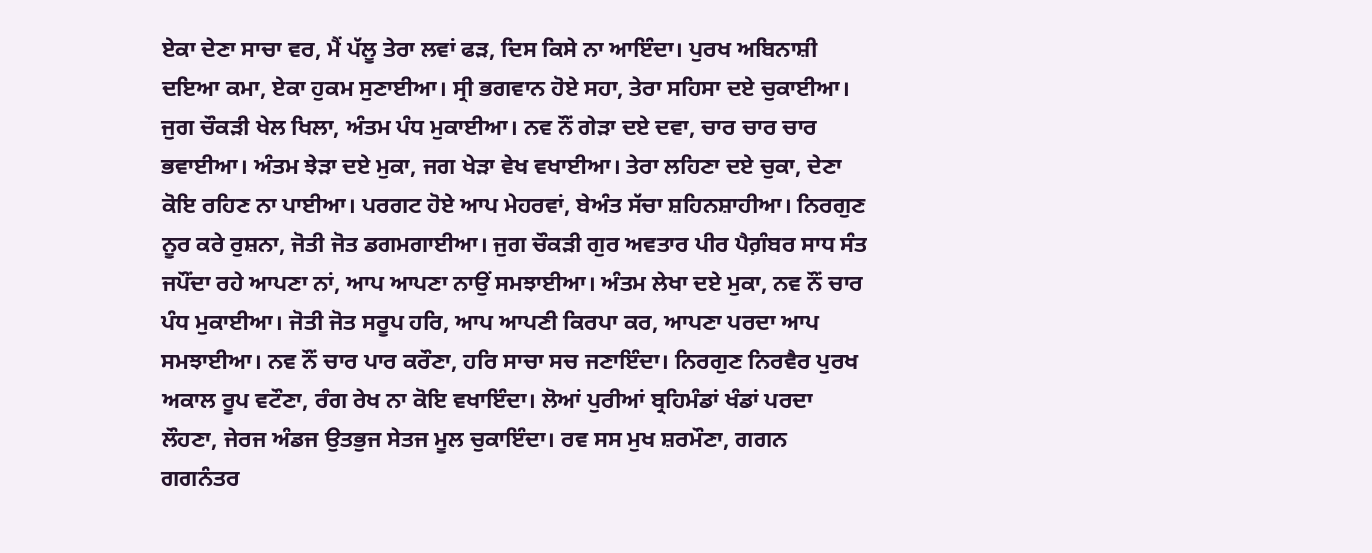ਏਕਾ ਦੇਣਾ ਸਾਚਾ ਵਰ, ਮੈਂ ਪੱਲੂ ਤੇਰਾ ਲਵਾਂ ਫੜ, ਦਿਸ ਕਿਸੇ ਨਾ ਆਇੰਦਾ। ਪੁਰਖ ਅਬਿਨਾਸ਼ੀ ਦਇਆ ਕਮਾ, ਏਕਾ ਹੁਕਮ ਸੁਣਾਈਆ। ਸ੍ਰੀ ਭਗਵਾਨ ਹੋਏ ਸਹਾ, ਤੇਰਾ ਸਹਿਸਾ ਦਏ ਚੁਕਾਈਆ। ਜੁਗ ਚੌਕੜੀ ਖੇਲ ਖਿਲਾ, ਅੰਤਮ ਪੰਧ ਮੁਕਾਈਆ। ਨਵ ਨੌਂ ਗੇੜਾ ਦਏ ਦਵਾ, ਚਾਰ ਚਾਰ ਚਾਰ ਭਵਾਈਆ। ਅੰਤਮ ਝੇੜਾ ਦਏ ਮੁਕਾ, ਜਗ ਖੇੜਾ ਵੇਖ ਵਖਾਈਆ। ਤੇਰਾ ਲਹਿਣਾ ਦਏ ਚੁਕਾ, ਦੇਣਾ ਕੋਇ ਰਹਿਣ ਨਾ ਪਾਈਆ। ਪਰਗਟ ਹੋਏ ਆਪ ਮੇਹਰਵਾਂ, ਬੇਅੰਤ ਸੱਚਾ ਸ਼ਹਿਨਸ਼ਾਹੀਆ। ਨਿਰਗੁਣ ਨੂਰ ਕਰੇ ਰੁਸ਼ਨਾ, ਜੋਤੀ ਜੋਤ ਡਗਮਗਾਈਆ। ਜੁਗ ਚੌਕੜੀ ਗੁਰ ਅਵਤਾਰ ਪੀਰ ਪੈਗ਼ੰਬਰ ਸਾਧ ਸੰਤ ਜਪੌਂਦਾ ਰਹੇ ਆਪਣਾ ਨਾਂ, ਆਪ ਆਪਣਾ ਨਾਉਂ ਸਮਝਾਈਆ। ਅੰਤਮ ਲੇਖਾ ਦਏ ਮੁਕਾ, ਨਵ ਨੌਂ ਚਾਰ ਪੰਧ ਮੁਕਾਈਆ। ਜੋਤੀ ਜੋਤ ਸਰੂਪ ਹਰਿ, ਆਪ ਆਪਣੀ ਕਿਰਪਾ ਕਰ, ਆਪਣਾ ਪਰਦਾ ਆਪ ਸਮਝਾਈਆ। ਨਵ ਨੌਂ ਚਾਰ ਪਾਰ ਕਰੌਣਾ, ਹਰਿ ਸਾਚਾ ਸਚ ਜਣਾਇੰਦਾ। ਨਿਰਗੁਣ ਨਿਰਵੈਰ ਪੁਰਖ ਅਕਾਲ ਰੂਪ ਵਟੌਣਾ, ਰੰਗ ਰੇਖ ਨਾ ਕੋਇ ਵਖਾਇੰਦਾ। ਲੋਆਂ ਪੁਰੀਆਂ ਬ੍ਰਹਿਮੰਡਾਂ ਖੰਡਾਂ ਪਰਦਾ ਲੌਹਣਾ, ਜੇਰਜ ਅੰਡਜ ਉਤਭੁਜ ਸੇਤਜ ਮੂਲ ਚੁਕਾਇੰਦਾ। ਰਵ ਸਸ ਮੁਖ ਸ਼ਰਮੌਣਾ, ਗਗਨ ਗਗਨੰਤਰ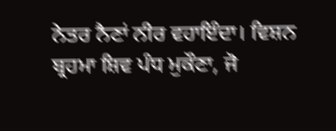ਨੇਤਰ ਨੈਣਾਂ ਨੀਰ ਵਹਾਇੰਦਾ। ਵਿਸ਼ਨ ਬ੍ਰਹਮਾ ਸ਼ਿਵ ਪੰਧ ਮੁਕੌਣਾ, ਜੋ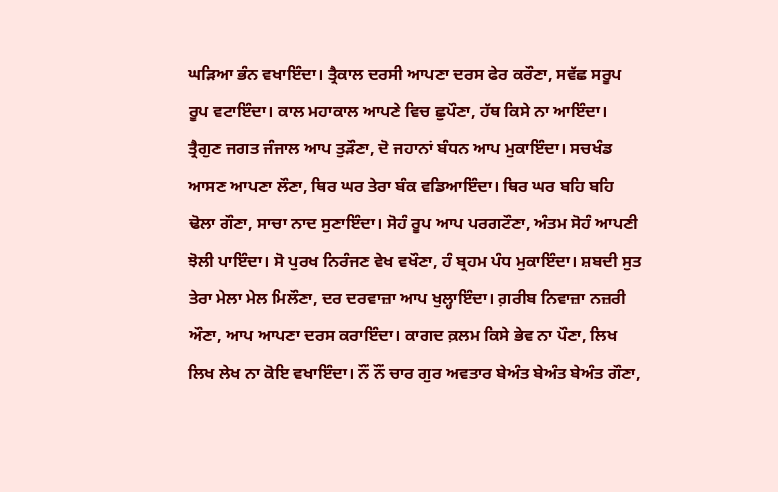ਘੜਿਆ ਭੰਨ ਵਖਾਇੰਦਾ। ਤ੍ਰੈਕਾਲ ਦਰਸੀ ਆਪਣਾ ਦਰਸ ਫੇਰ ਕਰੌਣਾ, ਸਵੱਛ ਸਰੂਪ ਰੂਪ ਵਟਾਇੰਦਾ। ਕਾਲ ਮਹਾਕਾਲ ਆਪਣੇ ਵਿਚ ਛੁਪੌਣਾ, ਹੱਥ ਕਿਸੇ ਨਾ ਆਇੰਦਾ। ਤ੍ਰੈਗੁਣ ਜਗਤ ਜੰਜਾਲ ਆਪ ਤੁੜੌਣਾ, ਦੋ ਜਹਾਨਾਂ ਬੰਧਨ ਆਪ ਮੁਕਾਇੰਦਾ। ਸਚਖੰਡ ਆਸਣ ਆਪਣਾ ਲੌਣਾ, ਥਿਰ ਘਰ ਤੇਰਾ ਬੰਕ ਵਡਿਆਇੰਦਾ। ਥਿਰ ਘਰ ਬਹਿ ਬਹਿ ਢੋਲਾ ਗੌਣਾ, ਸਾਚਾ ਨਾਦ ਸੁਣਾਇੰਦਾ। ਸੋਹੰ ਰੂਪ ਆਪ ਪਰਗਟੌਣਾ, ਅੰਤਮ ਸੋਹੰ ਆਪਣੀ ਝੋਲੀ ਪਾਇੰਦਾ। ਸੋ ਪੁਰਖ ਨਿਰੰਜਣ ਵੇਖ ਵਖੌਣਾ, ਹੰ ਬ੍ਰਹਮ ਪੰਧ ਮੁਕਾਇੰਦਾ। ਸ਼ਬਦੀ ਸੁਤ ਤੇਰਾ ਮੇਲਾ ਮੇਲ ਮਿਲੌਣਾ, ਦਰ ਦਰਵਾਜ਼ਾ ਆਪ ਖੁਲ੍ਹਾਇੰਦਾ। ਗ਼ਰੀਬ ਨਿਵਾਜ਼ਾ ਨਜ਼ਰੀ ਔਣਾ, ਆਪ ਆਪਣਾ ਦਰਸ ਕਰਾਇੰਦਾ। ਕਾਗਦ ਕ਼ਲਮ ਕਿਸੇ ਭੇਵ ਨਾ ਪੌਣਾ, ਲਿਖ ਲਿਖ ਲੇਖ ਨਾ ਕੋਇ ਵਖਾਇੰਦਾ। ਨੌਂ ਨੌਂ ਚਾਰ ਗੁਰ ਅਵਤਾਰ ਬੇਅੰਤ ਬੇਅੰਤ ਬੇਅੰਤ ਗੌਣਾ,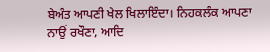ਬੇਅੰਤ ਆਪਣੀ ਖੇਲ ਖਿਲਾਇੰਦਾ। ਨਿਹਕਲੰਕ ਆਪਣਾ ਨਾਉਂ ਰਖੌਣਾ, ਆਦਿ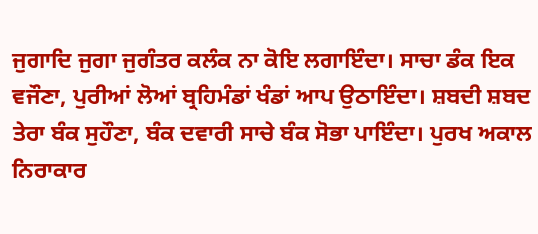ਜੁਗਾਦਿ ਜੁਗਾ ਜੁਗੰਤਰ ਕਲੰਕ ਨਾ ਕੋਇ ਲਗਾਇੰਦਾ। ਸਾਚਾ ਡੰਕ ਇਕ ਵਜੌਣਾ, ਪੁਰੀਆਂ ਲੋਆਂ ਬ੍ਰਹਿਮੰਡਾਂ ਖੰਡਾਂ ਆਪ ਉਠਾਇੰਦਾ। ਸ਼ਬਦੀ ਸ਼ਬਦ ਤੇਰਾ ਬੰਕ ਸੁਹੌਣਾ, ਬੰਕ ਦਵਾਰੀ ਸਾਚੇ ਬੰਕ ਸੋਭਾ ਪਾਇੰਦਾ। ਪੁਰਖ ਅਕਾਲ ਨਿਰਾਕਾਰ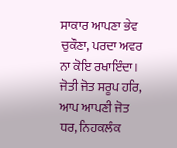ਸਾਕਾਰ ਆਪਣਾ ਭੇਵ ਚੁਕੌਣਾ, ਪਰਦਾ ਅਵਰ ਨਾ ਕੋਇ ਰਖਾਇੰਦਾ। ਜੋਤੀ ਜੋਤ ਸਰੂਪ ਹਰਿ, ਆਪ ਆਪਣੀ ਜੋਤ ਧਰ, ਨਿਹਕਲੰਕ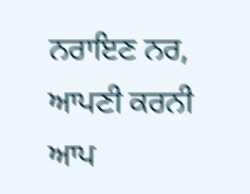ਨਰਾਇਣ ਨਰ, ਆਪਣੀ ਕਰਨੀ ਆਪ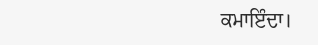ਕਮਾਇੰਦਾ।